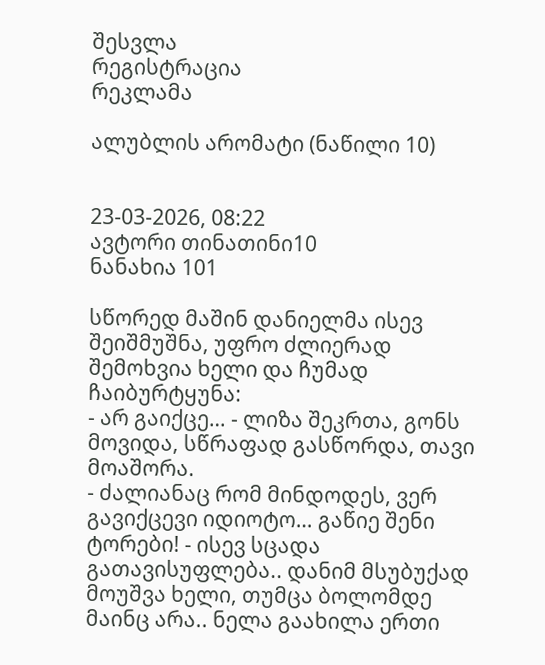შესვლა
რეგისტრაცია
რეკლამა

ალუბლის არომატი (ნაწილი 10)


23-03-2026, 08:22
ავტორი თინათინი10
ნანახია 101

სწორედ მაშინ დანიელმა ისევ შეიშმუშნა, უფრო ძლიერად შემოხვია ხელი და ჩუმად ჩაიბურტყუნა:
- არ გაიქცე… - ლიზა შეკრთა, გონს მოვიდა, სწრაფად გასწორდა, თავი მოაშორა.
- ძალიანაც რომ მინდოდეს, ვერ გავიქცევი იდიოტო… გაწიე შენი ტორები! - ისევ სცადა გათავისუფლება.. დანიმ მსუბუქად მოუშვა ხელი, თუმცა ბოლომდე მაინც არა.. ნელა გაახილა ერთი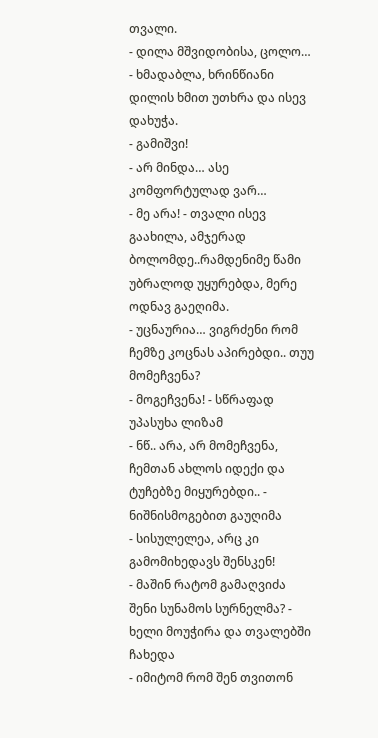თვალი.
- დილა მშვიდობისა, ცოლო… - ხმადაბლა, ხრინწიანი დილის ხმით უთხრა და ისევ დახუჭა.
- გამიშვი!
- არ მინდა… ასე კომფორტულად ვარ…
- მე არა! - თვალი ისევ გაახილა, ამჯერად ბოლომდე..რამდენიმე წამი უბრალოდ უყურებდა, მერე ოდნავ გაეღიმა.
- უცნაურია… ვიგრძენი რომ ჩემზე კოცნას აპირებდი.. თუუ მომეჩვენა?
- მოგეჩვენა! - სწრაფად უპასუხა ლიზამ
- ნწ.. არა, არ მომეჩვენა, ჩემთან ახლოს იდექი და ტუჩებზე მიყურებდი.. - ნიშნისმოგებით გაუღიმა
- სისულელეა, არც კი გამომიხედავს შენსკენ!
- მაშინ რატომ გამაღვიძა შენი სუნამოს სურნელმა? - ხელი მოუჭირა და თვალებში ჩახედა
- იმიტომ რომ შენ თვითონ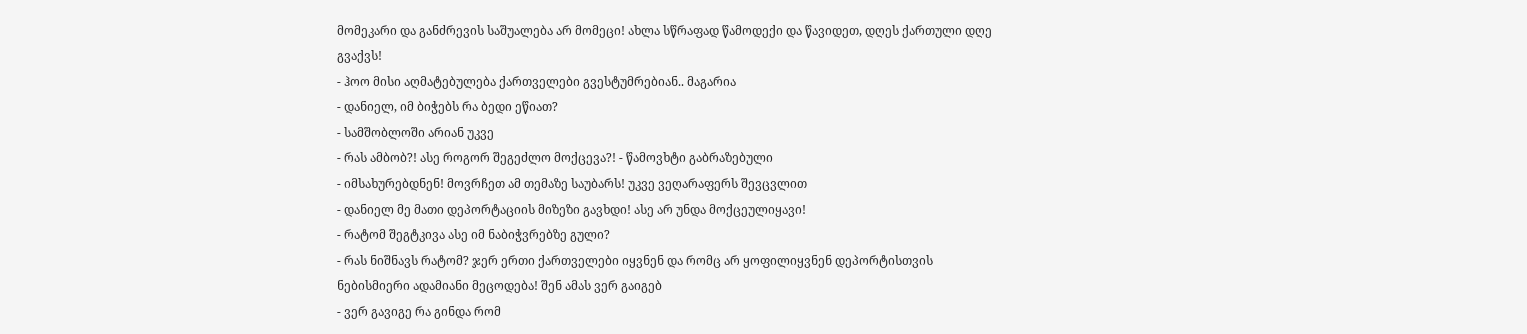მომეკარი და განძრევის საშუალება არ მომეცი! ახლა სწრაფად წამოდექი და წავიდეთ, დღეს ქართული დღე გვაქვს!
- ჰოო მისი აღმატებულება ქართველები გვესტუმრებიან.. მაგარია
- დანიელ, იმ ბიჭებს რა ბედი ეწიათ?
- სამშობლოში არიან უკვე
- რას ამბობ?! ასე როგორ შეგეძლო მოქცევა?! - წამოვხტი გაბრაზებული
- იმსახურებდნენ! მოვრჩეთ ამ თემაზე საუბარს! უკვე ვეღარაფერს შევცვლით
- დანიელ მე მათი დეპორტაციის მიზეზი გავხდი! ასე არ უნდა მოქცეულიყავი!
- რატომ შეგტკივა ასე იმ ნაბიჭვრებზე გული?
- რას ნიშნავს რატომ? ჯერ ერთი ქართველები იყვნენ და რომც არ ყოფილიყვნენ დეპორტისთვის ნებისმიერი ადამიანი მეცოდება! შენ ამას ვერ გაიგებ
- ვერ გავიგე რა გინდა რომ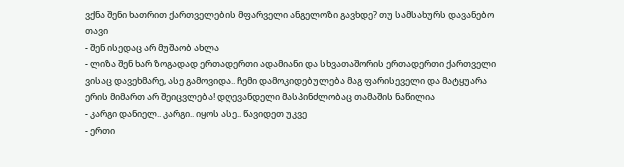ვქნა შენი ხათრით ქართველების მფარველი ანგელოზი გავხდე? თუ სამსახურს დავანებო თავი
- შენ ისედაც არ მუშაობ ახლა
- ლიზა შენ ხარ ზოგადად ერთადერთი ადამიანი და სხვათაშორის ერთადერთი ქართველი ვისაც დავეხმარე, ასე გამოვიდა.. ჩემი დამოკიდებულება მაგ ფარისეველი და მატყუარა ერის მიმართ არ შეიცვლება! დღევანდელი მასპინძლობაც თამაშის ნაწილია
- კარგი დანიელ.. კარგი.. იყოს ასე.. წავიდეთ უკვე
- ერთი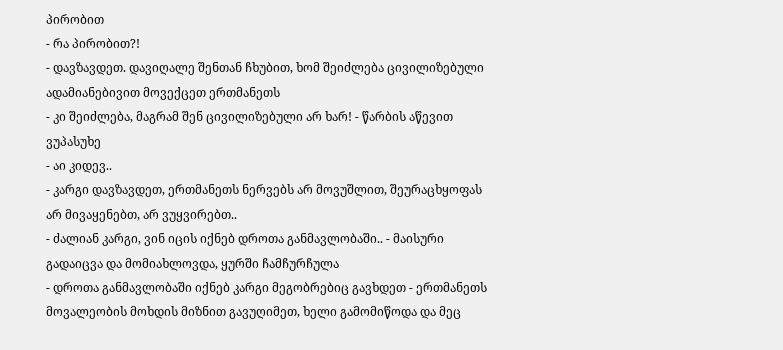პირობით
- რა პირობით?!
- დავზავდეთ. დავიღალე შენთან ჩხუბით, ხომ შეიძლება ცივილიზებული ადამიანებივით მოვექცეთ ერთმანეთს
- კი შეიძლება, მაგრამ შენ ცივილიზებული არ ხარ! - წარბის აწევით ვუპასუხე
- აი კიდევ..
- კარგი დავზავდეთ, ერთმანეთს ნერვებს არ მოვუშლით, შეურაცხყოფას არ მივაყენებთ, არ ვუყვირებთ..
- ძალიან კარგი, ვინ იცის იქნებ დროთა განმავლობაში.. - მაისური გადაიცვა და მომიახლოვდა, ყურში ჩამჩურჩულა
- დროთა განმავლობაში იქნებ კარგი მეგობრებიც გავხდეთ - ერთმანეთს მოვალეობის მოხდის მიზნით გავუღიმეთ, ხელი გამომიწოდა და მეც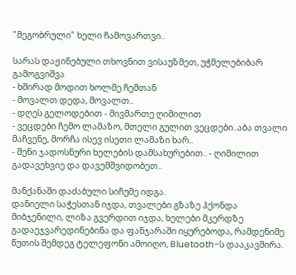"მეგობრული" ხელი ჩამოვართვი..

სარას დაჟინებული თხოვნით ვისაუზმეთ, უჭმელებიბარ გამოგვიშვა
- ხშირად მოდით ხოლმე ჩემთან
- მოვალთ დედა, მოვალთ..
- დღეს გელოდებით - მივმართე ღიმილით
- ვეცდები ჩემო ლამაზო, მთელი გულით ვეცდები..აბა თვალი მაჩვენე, მორჩა ისევ ისეთი ლამაზი ხარ..
- შენი ჯადოსნური ხელების დამსახურებით.. - ღიმილით გადავეხვიე და დავემშვიდობეთ..

მანქანაში დაძაბული სიჩუმე იდგა.
დანიელი საჭესთან იჯდა, თვალები გზაზე ჰქონდა მიბჯენილი, ლიზა გვერდით იჯდა, ხელები მკერდზე გადაეჯვარედინებინა და ფანჯარაში იყურებოდა, რამდენიმე წუთის შემდეგ ტელეფონი ამოიღო, Bluetooth-ს დააკავშირა.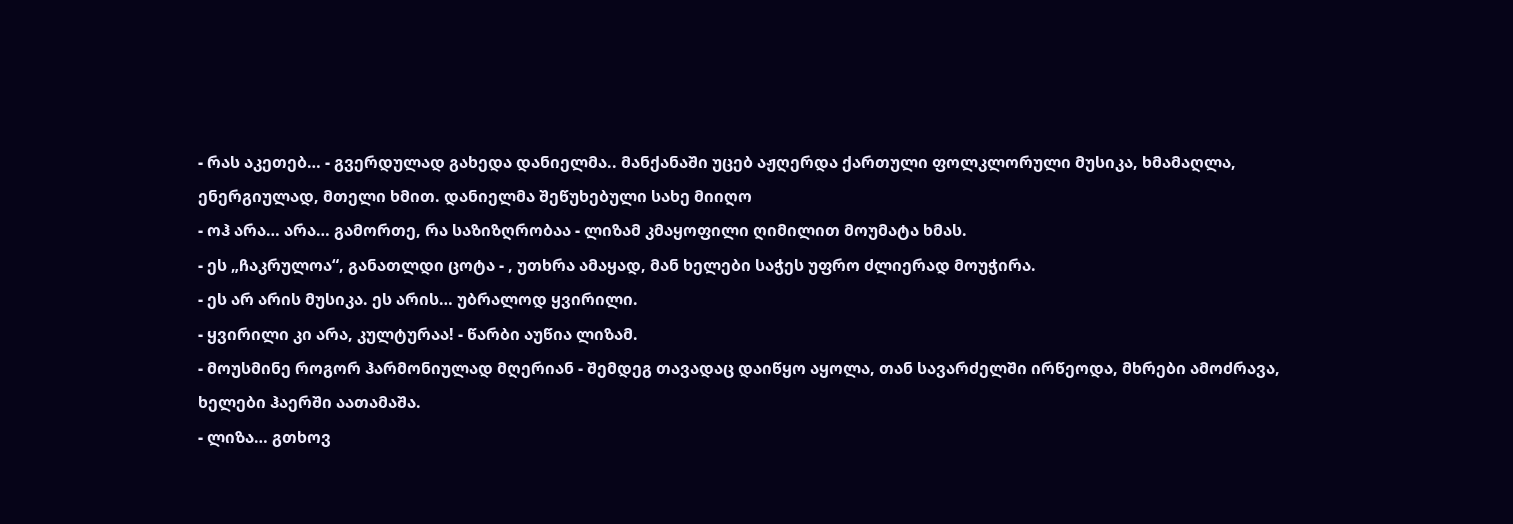- რას აკეთებ… - გვერდულად გახედა დანიელმა.. მანქანაში უცებ აჟღერდა ქართული ფოლკლორული მუსიკა, ხმამაღლა, ენერგიულად, მთელი ხმით. დანიელმა შეწუხებული სახე მიიღო
- ოჰ არა… არა… გამორთე, რა საზიზღრობაა - ლიზამ კმაყოფილი ღიმილით მოუმატა ხმას.
- ეს „ჩაკრულოა“, განათლდი ცოტა - , უთხრა ამაყად, მან ხელები საჭეს უფრო ძლიერად მოუჭირა.
- ეს არ არის მუსიკა. ეს არის… უბრალოდ ყვირილი.
- ყვირილი კი არა, კულტურაა! - წარბი აუწია ლიზამ.
- მოუსმინე როგორ ჰარმონიულად მღერიან - შემდეგ თავადაც დაიწყო აყოლა, თან სავარძელში ირწეოდა, მხრები ამოძრავა, ხელები ჰაერში აათამაშა.
- ლიზა… გთხოვ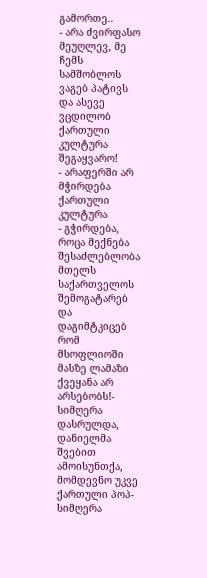გამორთე..
- არა ძვირფასო მეუღლევ, მე ჩემს სამშობლოს ვაგებ პატივს და ასევე ვცდილობ ქართული კულტურა შეგაყვარო!
- არაფერში არ მჭირდება ქართული კულტურა
- გჭირდება, როცა მექნება შესაძლებლობა მთელს საქართველოს შემოგატარებ და დაგიმტკიცებ რომ მსოფლიოში მასზე ლამაზი ქვეყანა არ არსებობს!- სიმღერა დასრულდა, დანიელმა შვებით ამოისუნთქა, მომდევნო უკვე ქართული პოპ-სიმღერა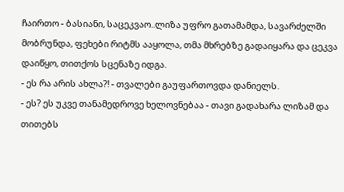ჩაირთო - ბასიანი, საცეკვაო..ლიზა უფრო გათამამდა, სავარძელში მობრუნდა, ფეხები რიტმს ააყოლა, თმა მხრებზე გადაიყარა და ცეკვა დაიწყო, თითქოს სცენაზე იდგა.
- ეს რა არის ახლა?! - თვალები გაუფართოვდა დანიელს.
- ეს? ეს უკვე თანამედროვე ხელოვნებაა - თავი გადახარა ლიზამ და თითებს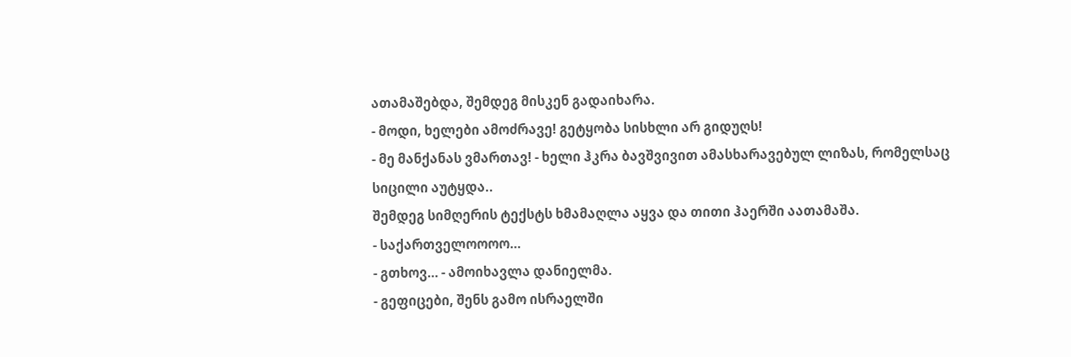ათამაშებდა, შემდეგ მისკენ გადაიხარა.
- მოდი, ხელები ამოძრავე! გეტყობა სისხლი არ გიდუღს!
- მე მანქანას ვმართავ! - ხელი ჰკრა ბავშვივით ამასხარავებულ ლიზას, რომელსაც სიცილი აუტყდა..
შემდეგ სიმღერის ტექსტს ხმამაღლა აყვა და თითი ჰაერში აათამაშა.
- საქართველოოოო…
- გთხოვ… - ამოიხავლა დანიელმა.
- გეფიცები, შენს გამო ისრაელში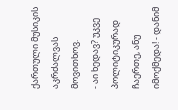ქართული მუსიკის აკრძალვას მოვითხოვ.
- აი ხედავ? უკვე პოლიტიკურად ჩაერთე, ანუ იმოქმედა! - დანიმ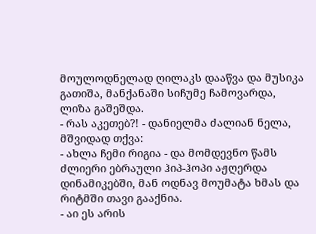მოულოდნელად ღილაკს დააწვა და მუსიკა გათიშა, მანქანაში სიჩუმე ჩამოვარდა, ლიზა გაშეშდა.
- რას აკეთებ?! - დანიელმა ძალიან ნელა, მშვიდად თქვა:
- ახლა ჩემი რიგია - და მომდევნო წამს ძლიერი ებრაული ჰიპ-ჰოპი აჟღერდა დინამიკებში, მან ოდნავ მოუმატა ხმას და რიტმში თავი გააქნია.
- აი ეს არის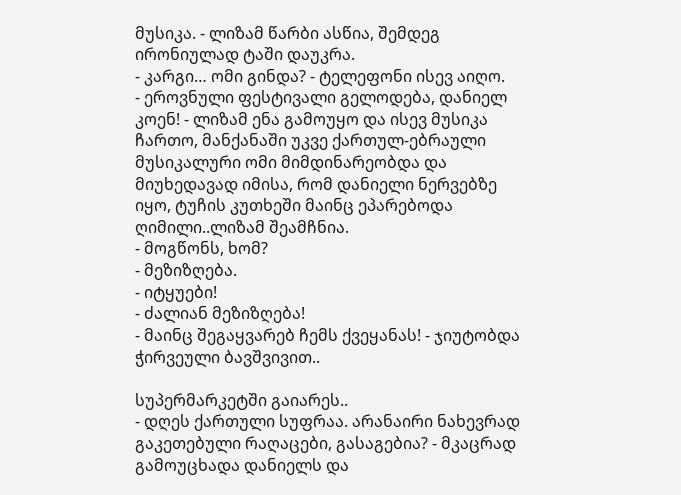მუსიკა. - ლიზამ წარბი ასწია, შემდეგ ირონიულად ტაში დაუკრა.
- კარგი… ომი გინდა? - ტელეფონი ისევ აიღო.
- ეროვნული ფესტივალი გელოდება, დანიელ კოენ! - ლიზამ ენა გამოუყო და ისევ მუსიკა ჩართო, მანქანაში უკვე ქართულ-ებრაული მუსიკალური ომი მიმდინარეობდა და მიუხედავად იმისა, რომ დანიელი ნერვებზე იყო, ტუჩის კუთხეში მაინც ეპარებოდა ღიმილი..ლიზამ შეამჩნია.
- მოგწონს, ხომ?
- მეზიზღება.
- იტყუები!
- ძალიან მეზიზღება!
- მაინც შეგაყვარებ ჩემს ქვეყანას! - ჯიუტობდა ჭირვეული ბავშვივით..

სუპერმარკეტში გაიარეს..
- დღეს ქართული სუფრაა. არანაირი ნახევრად გაკეთებული რაღაცები, გასაგებია? - მკაცრად გამოუცხადა დანიელს და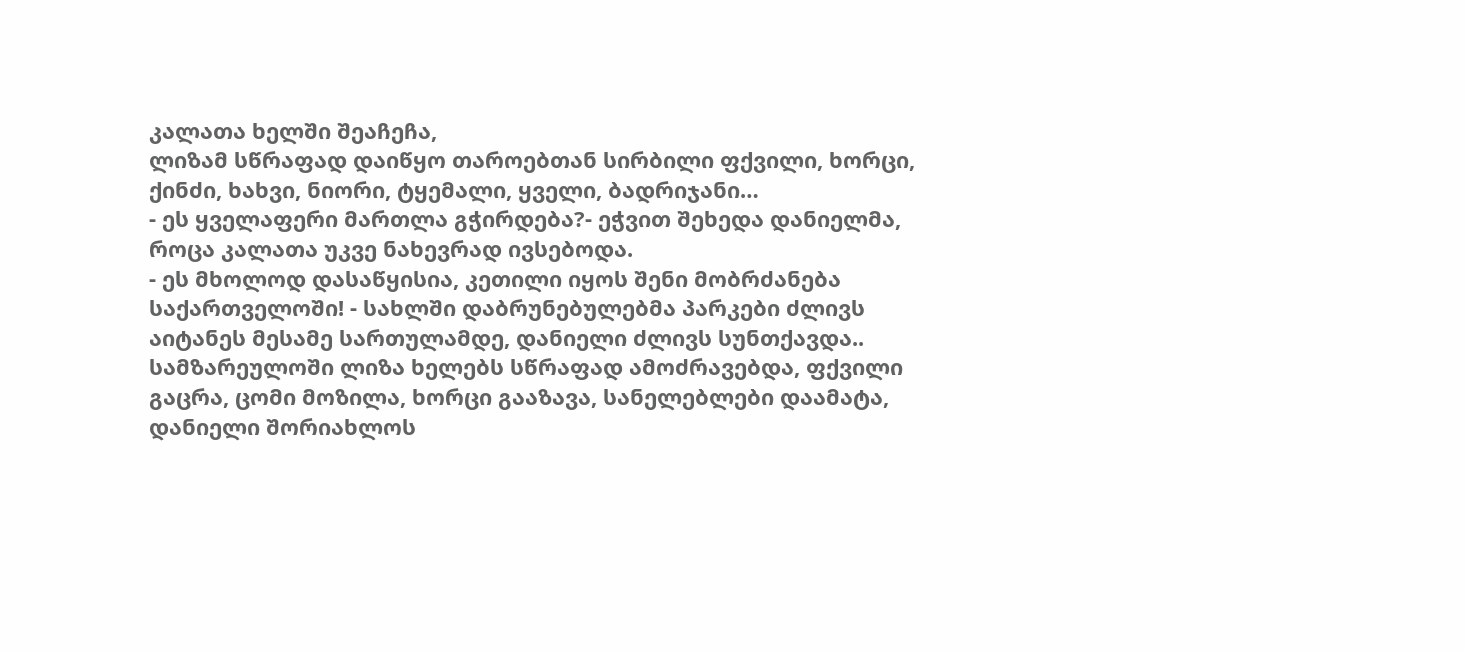კალათა ხელში შეაჩეჩა,
ლიზამ სწრაფად დაიწყო თაროებთან სირბილი ფქვილი, ხორცი, ქინძი, ხახვი, ნიორი, ტყემალი, ყველი, ბადრიჯანი…
- ეს ყველაფერი მართლა გჭირდება?- ეჭვით შეხედა დანიელმა, როცა კალათა უკვე ნახევრად ივსებოდა.
- ეს მხოლოდ დასაწყისია, კეთილი იყოს შენი მობრძანება საქართველოში! - სახლში დაბრუნებულებმა პარკები ძლივს აიტანეს მესამე სართულამდე, დანიელი ძლივს სუნთქავდა..
სამზარეულოში ლიზა ხელებს სწრაფად ამოძრავებდა, ფქვილი გაცრა, ცომი მოზილა, ხორცი გააზავა, სანელებლები დაამატა, დანიელი შორიახლოს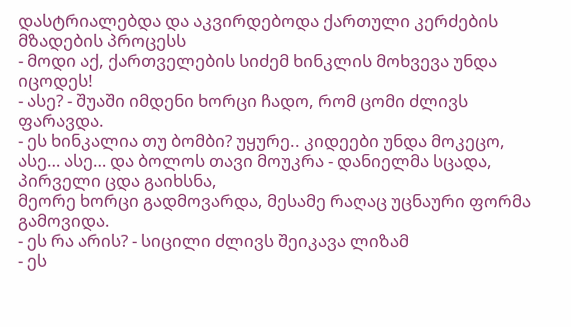დასტრიალებდა და აკვირდებოდა ქართული კერძების მზადების პროცესს
- მოდი აქ, ქართველების სიძემ ხინკლის მოხვევა უნდა იცოდეს!
- ასე? - შუაში იმდენი ხორცი ჩადო, რომ ცომი ძლივს ფარავდა.
- ეს ხინკალია თუ ბომბი? უყურე.. კიდეები უნდა მოკეცო, ასე… ასე… და ბოლოს თავი მოუკრა - დანიელმა სცადა, პირველი ცდა გაიხსნა,
მეორე ხორცი გადმოვარდა, მესამე რაღაც უცნაური ფორმა გამოვიდა.
- ეს რა არის? - სიცილი ძლივს შეიკავა ლიზამ
- ეს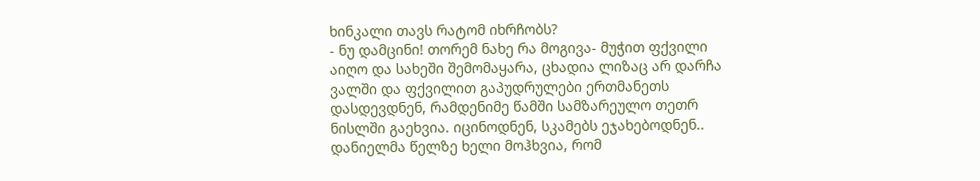ხინკალი თავს რატომ იხრჩობს?
- ნუ დამცინი! თორემ ნახე რა მოგივა- მუჭით ფქვილი აიღო და სახეში შემომაყარა, ცხადია ლიზაც არ დარჩა ვალში და ფქვილით გაპუდრულები ერთმანეთს დასდევდნენ, რამდენიმე წამში სამზარეულო თეთრ ნისლში გაეხვია. იცინოდნენ, სკამებს ეჯახებოდნენ..
დანიელმა წელზე ხელი მოჰხვია, რომ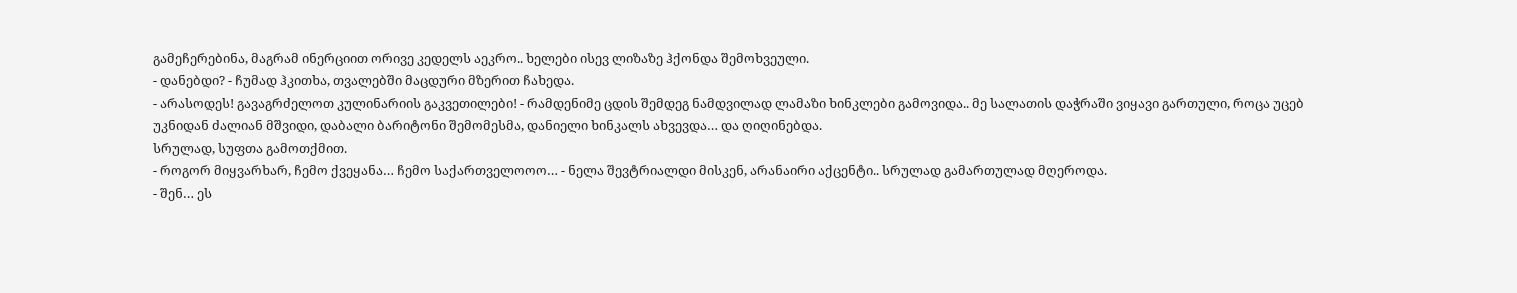გამეჩერებინა, მაგრამ ინერციით ორივე კედელს აეკრო.. ხელები ისევ ლიზაზე ჰქონდა შემოხვეული.
- დანებდი? - ჩუმად ჰკითხა, თვალებში მაცდური მზერით ჩახედა.
- არასოდეს! გავაგრძელოთ კულინარიის გაკვეთილები! - რამდენიმე ცდის შემდეგ ნამდვილად ლამაზი ხინკლები გამოვიდა.. მე სალათის დაჭრაში ვიყავი გართული, როცა უცებ უკნიდან ძალიან მშვიდი, დაბალი ბარიტონი შემომესმა, დანიელი ხინკალს ახვევდა… და ღიღინებდა.
სრულად, სუფთა გამოთქმით.
- როგორ მიყვარხარ, ჩემო ქვეყანა… ჩემო საქართველოოო… - ნელა შევტრიალდი მისკენ, არანაირი აქცენტი.. სრულად გამართულად მღეროდა.
- შენ… ეს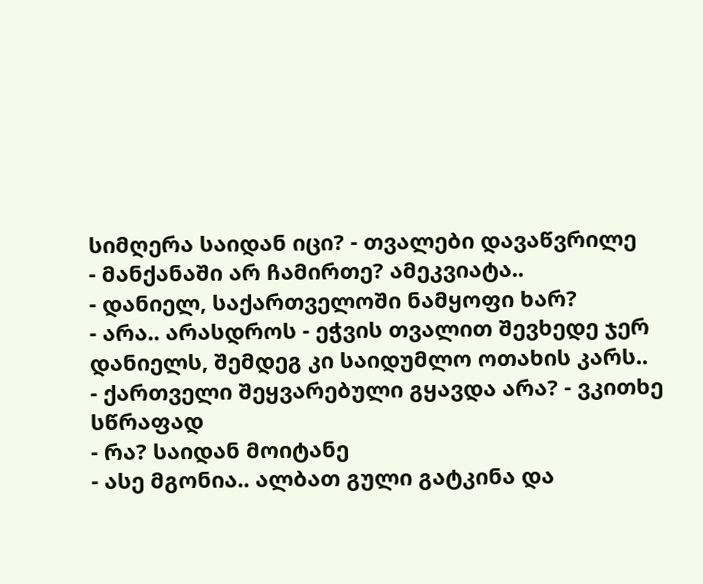სიმღერა საიდან იცი? - თვალები დავაწვრილე
- მანქანაში არ ჩამირთე? ამეკვიატა..
- დანიელ, საქართველოში ნამყოფი ხარ?
- არა.. არასდროს - ეჭვის თვალით შევხედე ჯერ დანიელს, შემდეგ კი საიდუმლო ოთახის კარს..
- ქართველი შეყვარებული გყავდა არა? - ვკითხე სწრაფად
- რა? საიდან მოიტანე
- ასე მგონია.. ალბათ გული გატკინა და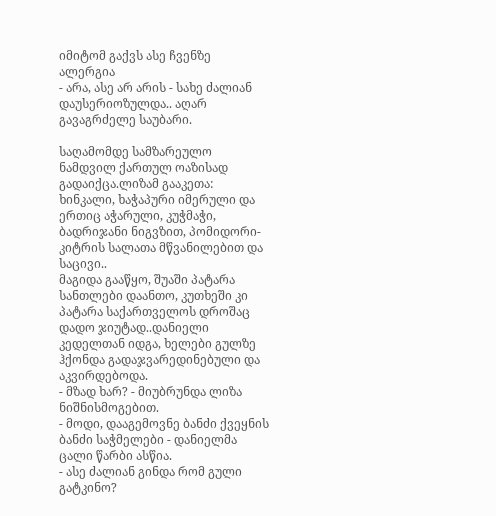იმიტომ გაქვს ასე ჩვენზე ალერგია
- არა, ასე არ არის - სახე ძალიან დაუსერიოზულდა.. აღარ გავაგრძელე საუბარი.

საღამომდე სამზარეულო ნამდვილ ქართულ ოაზისად გადაიქცა.ლიზამ გააკეთა: ხინკალი, ხაჭაპური იმერული და ერთიც აჭარული, კუჭმაჭი, ბადრიჯანი ნიგვზით, პომიდორი-კიტრის სალათა მწვანილებით და საცივი..
მაგიდა გააწყო, შუაში პატარა სანთლები დაანთო, კუთხეში კი პატარა საქართველოს დროშაც დადო ჯიუტად..დანიელი კედელთან იდგა, ხელები გულზე ჰქონდა გადაჯვარედინებული და აკვირდებოდა.
- მზად ხარ? - მიუბრუნდა ლიზა ნიშნისმოგებით.
- მოდი, დააგემოვნე ბანძი ქვეყნის ბანძი საჭმელები - დანიელმა ცალი წარბი ასწია.
- ასე ძალიან გინდა რომ გული გატკინო?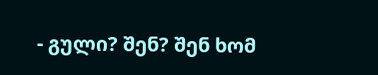- გული? შენ? შენ ხომ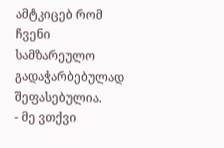ამტკიცებ რომ ჩვენი სამზარეულო გადაჭარბებულად შეფასებულია.
- მე ვთქვი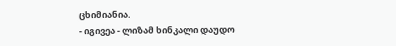ცხიმიანია.
- იგივეა - ლიზამ ხინკალი დაუდო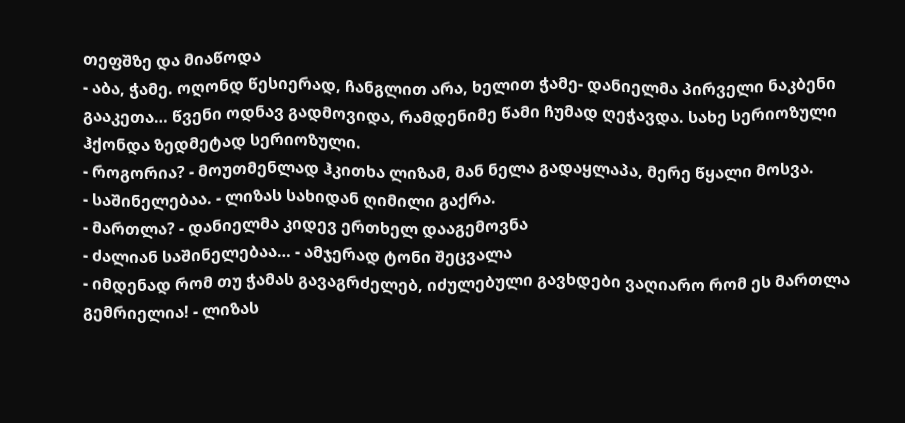თეფშზე და მიაწოდა
- აბა, ჭამე. ოღონდ წესიერად, ჩანგლით არა, ხელით ჭამე- დანიელმა პირველი ნაკბენი გააკეთა… წვენი ოდნავ გადმოვიდა, რამდენიმე წამი ჩუმად ღეჭავდა. სახე სერიოზული ჰქონდა ზედმეტად სერიოზული.
- როგორია? - მოუთმენლად ჰკითხა ლიზამ, მან ნელა გადაყლაპა, მერე წყალი მოსვა.
- საშინელებაა. - ლიზას სახიდან ღიმილი გაქრა.
- მართლა? - დანიელმა კიდევ ერთხელ დააგემოვნა
- ძალიან საშინელებაა… - ამჯერად ტონი შეცვალა
- იმდენად რომ თუ ჭამას გავაგრძელებ, იძულებული გავხდები ვაღიარო რომ ეს მართლა გემრიელია! - ლიზას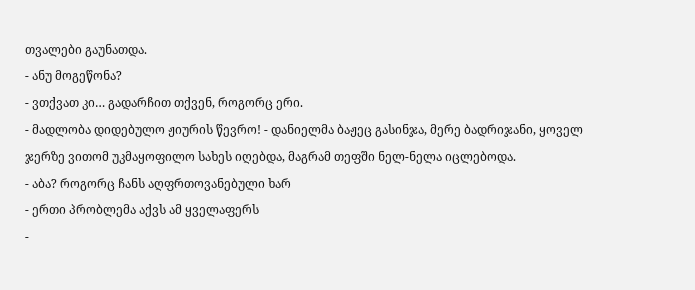თვალები გაუნათდა.
- ანუ მოგეწონა?
- ვთქვათ კი… გადარჩით თქვენ, როგორც ერი.
- მადლობა დიდებულო ჟიურის წევრო! - დანიელმა ბაჟეც გასინჯა, მერე ბადრიჯანი, ყოველ ჯერზე ვითომ უკმაყოფილო სახეს იღებდა, მაგრამ თეფში ნელ-ნელა იცლებოდა.
- აბა? როგორც ჩანს აღფრთოვანებული ხარ
- ერთი პრობლემა აქვს ამ ყველაფერს
-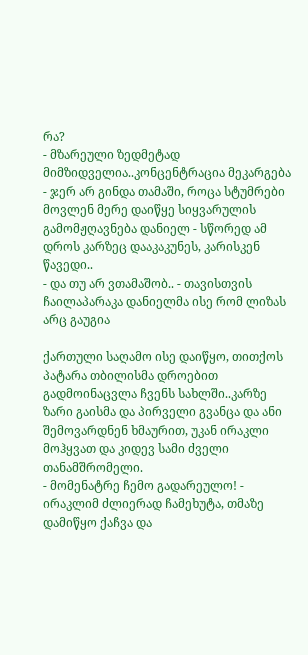რა?
- მზარეული ზედმეტად მიმზიდველია..კონცენტრაცია მეკარგება
- ჯერ არ გინდა თამაში, როცა სტუმრები მოვლენ მერე დაიწყე სიყვარულის გამომჟღავნება დანიელ - სწორედ ამ დროს კარზეც დააკაკუნეს, კარისკენ წავედი..
- და თუ არ ვთამაშობ.. - თავისთვის ჩაილაპარაკა დანიელმა ისე რომ ლიზას არც გაუგია

ქართული საღამო ისე დაიწყო, თითქოს პატარა თბილისმა დროებით გადმოინაცვლა ჩვენს სახლში..კარზე ზარი გაისმა და პირველი გვანცა და ანი შემოვარდნენ ხმაურით, უკან ირაკლი მოჰყვათ და კიდევ სამი ძველი თანამშრომელი.
- მომენატრე ჩემო გადარეულო! - ირაკლიმ ძლიერად ჩამეხუტა, თმაზე დამიწყო ქაჩვა და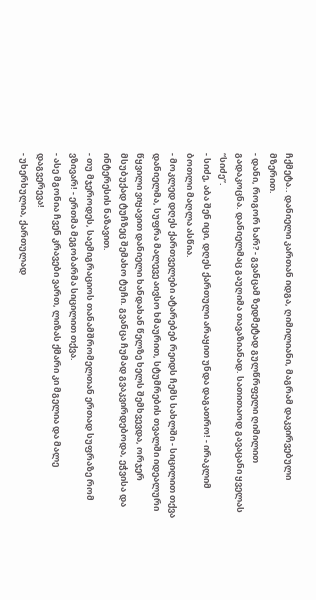ჩქმეტა.. დანიელი კართან იდგა, ღიმილიანი, მაგრამ დაკვირვებული მზერით.
- დანი, როგორ ხარ? - გვანცამ ზედმეტად გულწრფელი ღიმილით გადაკოცნა. დანიელმაც გაუღიმა თავაზიანად. სათითაოდ გავაცანი ყველას “სიძე”.
- სიძე, აბა შენ იცი, დღეს ქართული არაყით უნდა დაგათრო! - ირაკლიმ ბოთლი მაღლა ასწია.
- მოკლედ დღეს ქართველები ატარებებ რეიდს ჩემს სახლში - სიცილით თქვა დანიელმა, სუფრა მალევე აივსო ხმაურით, სტუმრების თვალში იდეალური წყვილი ვიყავით დანიელი ხანდახან წელზე ხელს შემხვევდა, ორჯერ მსუბუქად ტუჩზეც შემახო ტუჩი. გვანცა ჩუმად გვაკვირდებოდა, ეჭვისა და ინტერესის ნაზავით.
- თუ მჯეროდეს, საემიგრაციოს თანამშრომელთან ერთად სუფრაზე რომ ვზივარ! - ერთმა მეგობარმა სიცილით თქვა.
- ასე მგონია ჩვენ კრავები ვართ, ლიზას ქმარი კი მგელია და მალე დაგვერევა!
- უხერხულია, ქართულად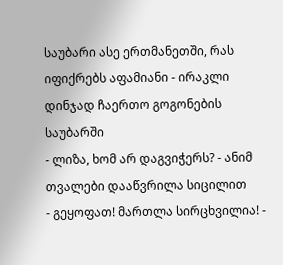საუბარი ასე ერთმანეთში, რას იფიქრებს აფამიანი - ირაკლი დინჯად ჩაერთო გოგონების საუბარში
- ლიზა, ხომ არ დაგვიჭერს? - ანიმ თვალები დააწვრილა სიცილით
- გეყოფათ! მართლა სირცხვილია! -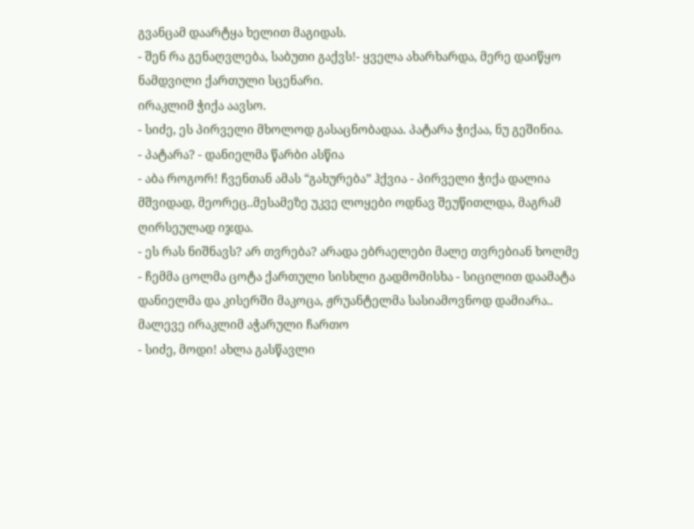გვანცამ დაარტყა ხელით მაგიდას.
- შენ რა გენაღვლება, საბუთი გაქვს!- ყველა ახარხარდა, მერე დაიწყო ნამდვილი ქართული სცენარი.
ირაკლიმ ჭიქა აავსო.
- სიძე, ეს პირველი მხოლოდ გასაცნობადაა. პატარა ჭიქაა, ნუ გეშინია.
- პატარა? - დანიელმა წარბი ასწია
- აბა როგორ! ჩვენთან ამას “გახურება” ჰქვია - პირველი ჭიქა დალია მშვიდად, მეორეც..მესამეზე უკვე ლოყები ოდნავ შეუწითლდა, მაგრამ ღირსეულად იჯდა.
- ეს რას ნიშნავს? არ თვრება? არადა ებრაელები მალე თვრებიან ხოლმე
- ჩემმა ცოლმა ცოტა ქართული სისხლი გადმომისხა - სიცილით დაამატა დანიელმა და კისერში მაკოცა, ჟრუანტელმა სასიამოვნოდ დამიარა.. მალევე ირაკლიმ აჭარული ჩართო
- სიძე, მოდი! ახლა გასწავლი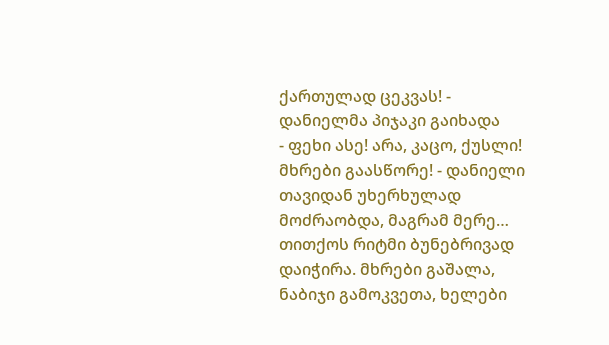ქართულად ცეკვას! - დანიელმა პიჯაკი გაიხადა
- ფეხი ასე! არა, კაცო, ქუსლი! მხრები გაასწორე! - დანიელი თავიდან უხერხულად მოძრაობდა, მაგრამ მერე… თითქოს რიტმი ბუნებრივად დაიჭირა. მხრები გაშალა, ნაბიჯი გამოკვეთა, ხელები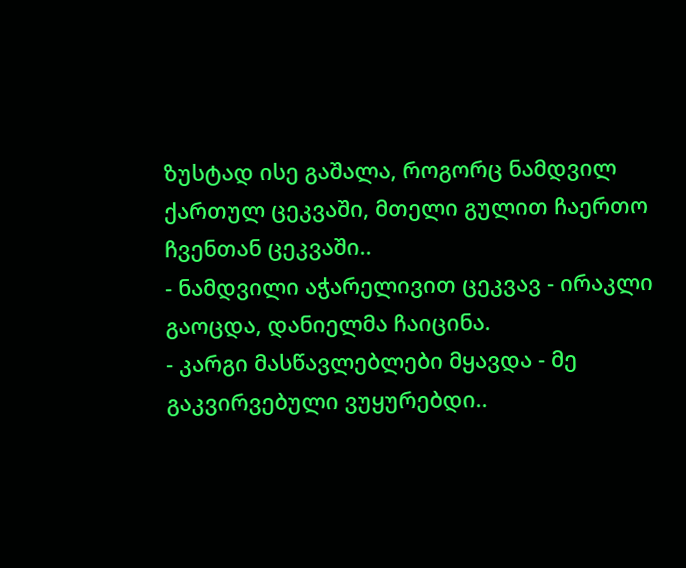ზუსტად ისე გაშალა, როგორც ნამდვილ ქართულ ცეკვაში, მთელი გულით ჩაერთო ჩვენთან ცეკვაში..
- ნამდვილი აჭარელივით ცეკვავ - ირაკლი გაოცდა, დანიელმა ჩაიცინა.
- კარგი მასწავლებლები მყავდა - მე გაკვირვებული ვუყურებდი..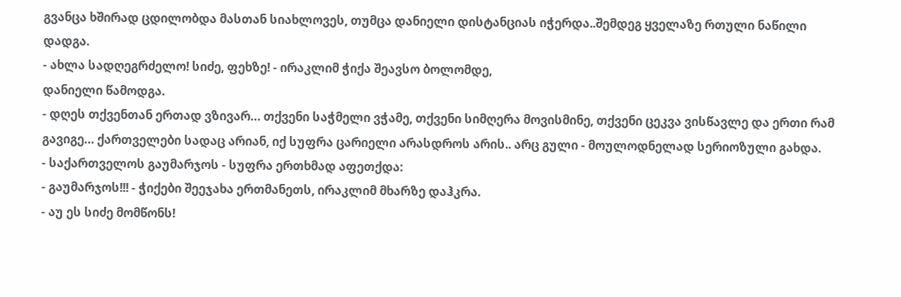გვანცა ხშირად ცდილობდა მასთან სიახლოვეს, თუმცა დანიელი დისტანციას იჭერდა..შემდეგ ყველაზე რთული ნაწილი დადგა.
- ახლა სადღეგრძელო! სიძე, ფეხზე! - ირაკლიმ ჭიქა შეავსო ბოლომდე,
დანიელი წამოდგა.
- დღეს თქვენთან ერთად ვზივარ… თქვენი საჭმელი ვჭამე, თქვენი სიმღერა მოვისმინე, თქვენი ცეკვა ვისწავლე და ერთი რამ გავიგე… ქართველები სადაც არიან, იქ სუფრა ცარიელი არასდროს არის.. არც გული - მოულოდნელად სერიოზული გახდა.
- საქართველოს გაუმარჯოს - სუფრა ერთხმად აფეთქდა:
- გაუმარჯოს!!! - ჭიქები შეეჯახა ერთმანეთს, ირაკლიმ მხარზე დაჰკრა.
- აუ ეს სიძე მომწონს!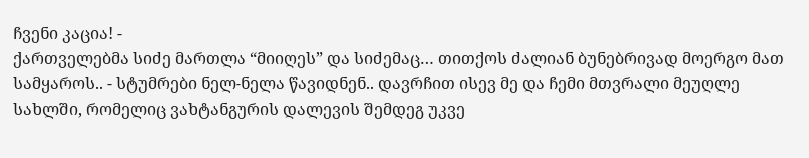ჩვენი კაცია! -
ქართველებმა სიძე მართლა “მიიღეს” და სიძემაც… თითქოს ძალიან ბუნებრივად მოერგო მათ სამყაროს.. - სტუმრები ნელ-ნელა წავიდნენ.. დავრჩით ისევ მე და ჩემი მთვრალი მეუღლე სახლში, რომელიც ვახტანგურის დალევის შემდეგ უკვე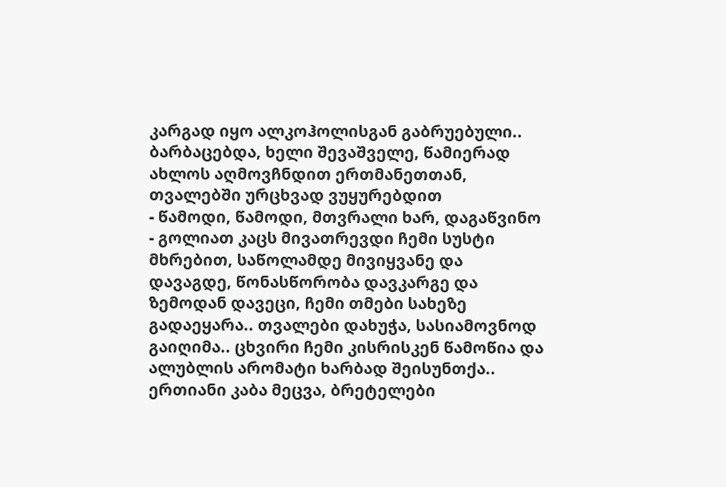კარგად იყო ალკოჰოლისგან გაბრუებული.. ბარბაცებდა, ხელი შევაშველე, წამიერად ახლოს აღმოვჩნდით ერთმანეთთან, თვალებში ურცხვად ვუყურებდით
- წამოდი, წამოდი, მთვრალი ხარ, დაგაწვინო - გოლიათ კაცს მივათრევდი ჩემი სუსტი მხრებით, საწოლამდე მივიყვანე და დავაგდე, წონასწორობა დავკარგე და ზემოდან დავეცი, ჩემი თმები სახეზე გადაეყარა.. თვალები დახუჭა, სასიამოვნოდ გაიღიმა.. ცხვირი ჩემი კისრისკენ წამოწია და ალუბლის არომატი ხარბად შეისუნთქა.. ერთიანი კაბა მეცვა, ბრეტელები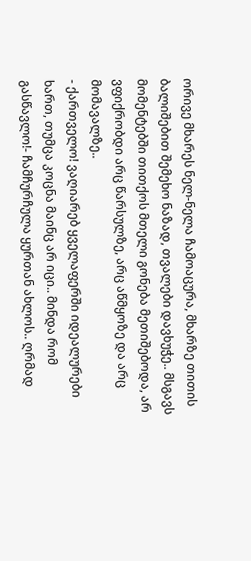ორივე მხარეს ნელ-ნელა ჩამოაცურა, მხარზე თითის ბალიშებით შემეხო ნაზად, თვალები დავხუჭე.. მსგავს მომენტებში თითქოს მთელი გონება მეთიშებოდა, არ ვფიქრობდი არც წარსულზე, არც აწმყოზე და არც მომავალზე..
- ქართველო! ვაღიარებ ყველაფერში იდეალურები ხართ, თუმცა კოცნა მაინც არ იცი.. მინდა რომ გასწავლო!- ჩამჩურჩულა ყურთან ახლოს.. ღრმად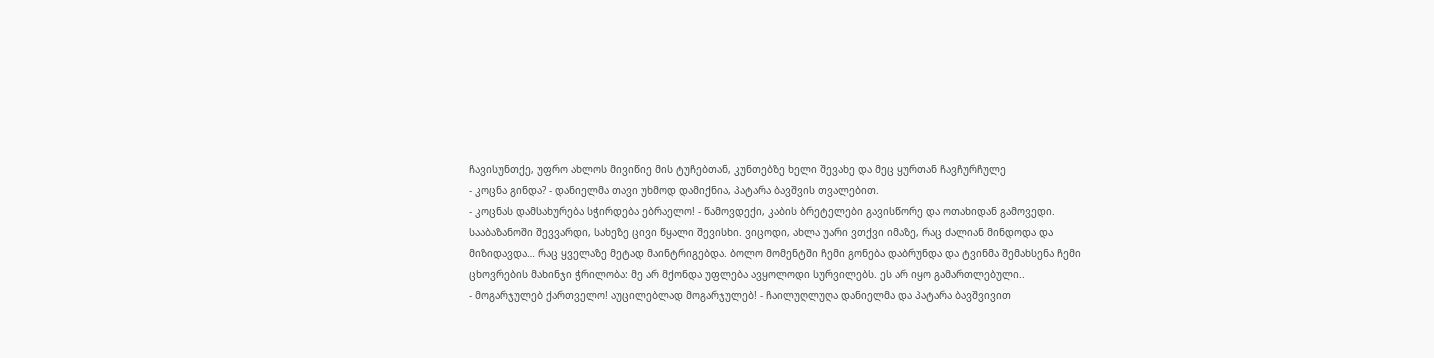ჩავისუნთქე, უფრო ახლოს მივიწიე მის ტუჩებთან, კუნთებზე ხელი შევახე და მეც ყურთან ჩავჩურჩულე
- კოცნა გინდა? - დანიელმა თავი უხმოდ დამიქნია, პატარა ბავშვის თვალებით.
- კოცნას დამსახურება სჭირდება ებრაელო! - წამოვდექი, კაბის ბრეტელები გავისწორე და ოთახიდან გამოვედი. სააბაზანოში შევვარდი, სახეზე ცივი წყალი შევისხი. ვიცოდი, ახლა უარი ვთქვი იმაზე, რაც ძალიან მინდოდა და მიზიდავდა… რაც ყველაზე მეტად მაინტრიგებდა. ბოლო მომენტში ჩემი გონება დაბრუნდა და ტვინმა შემახსენა ჩემი ცხოვრების მახინჯი ჭრილობა: მე არ მქონდა უფლება ავყოლოდი სურვილებს. ეს არ იყო გამართლებული..
- მოგარჯულებ ქართველო! აუცილებლად მოგარჯულებ! - ჩაილუღლუღა დანიელმა და პატარა ბავშვივით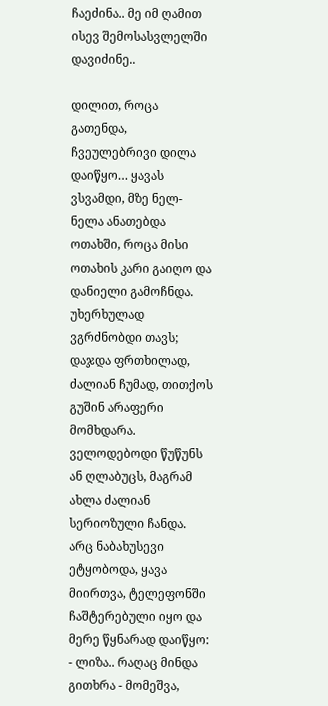ჩაეძინა.. მე იმ ღამით ისევ შემოსასვლელში დავიძინე..

დილით, როცა გათენდა, ჩვეულებრივი დილა დაიწყო… ყავას ვსვამდი, მზე ნელ-ნელა ანათებდა ოთახში, როცა მისი ოთახის კარი გაიღო და დანიელი გამოჩნდა. უხერხულად ვგრძნობდი თავს; დაჯდა ფრთხილად, ძალიან ჩუმად, თითქოს გუშინ არაფერი მომხდარა. ველოდებოდი წუწუნს ან ღლაბუცს, მაგრამ ახლა ძალიან სერიოზული ჩანდა. არც ნაბახუსევი ეტყობოდა, ყავა მიირთვა, ტელეფონში ჩაშტერებული იყო და მერე წყნარად დაიწყო:
- ლიზა.. რაღაც მინდა გითხრა - მომეშვა,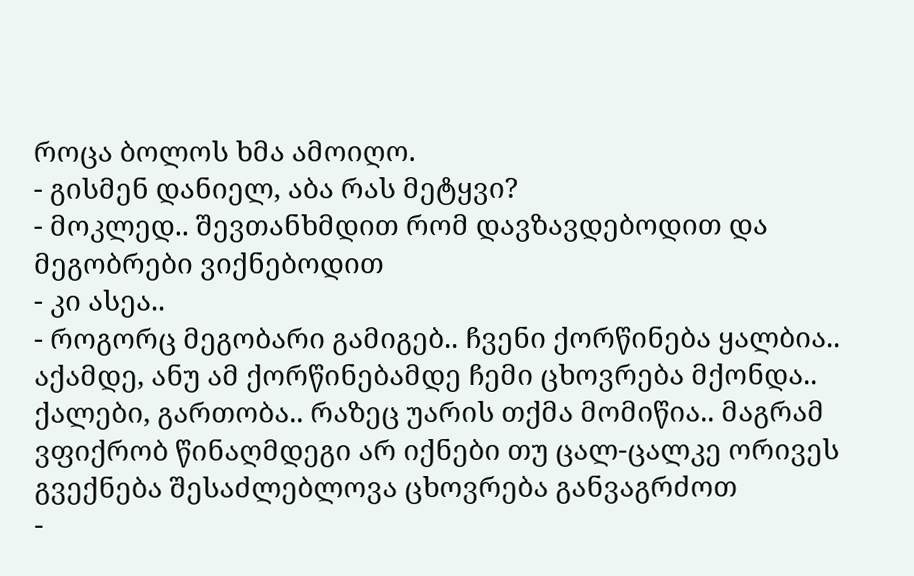როცა ბოლოს ხმა ამოიღო.
- გისმენ დანიელ, აბა რას მეტყვი?
- მოკლედ.. შევთანხმდით რომ დავზავდებოდით და მეგობრები ვიქნებოდით
- კი ასეა..
- როგორც მეგობარი გამიგებ.. ჩვენი ქორწინება ყალბია.. აქამდე, ანუ ამ ქორწინებამდე ჩემი ცხოვრება მქონდა.. ქალები, გართობა.. რაზეც უარის თქმა მომიწია.. მაგრამ ვფიქრობ წინაღმდეგი არ იქნები თუ ცალ-ცალკე ორივეს გვექნება შესაძლებლოვა ცხოვრება განვაგრძოთ
-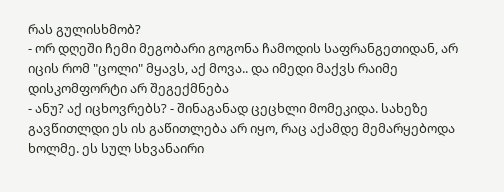რას გულისხმობ?
- ორ დღეში ჩემი მეგობარი გოგონა ჩამოდის საფრანგეთიდან, არ იცის რომ "ცოლი" მყავს, აქ მოვა.. და იმედი მაქვს რაიმე დისკომფორტი არ შეგექმნება
- ანუ? აქ იცხოვრებს? - შინაგანად ცეცხლი მომეკიდა. სახეზე გავწითლდი ეს ის გაწითლება არ იყო, რაც აქამდე მემარყებოდა ხოლმე. ეს სულ სხვანაირი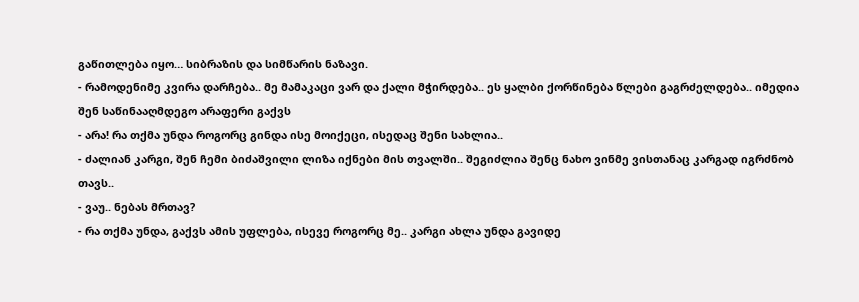გაწითლება იყო… სიბრაზის და სიმწარის ნაზავი.
- რამოდენიმე კვირა დარჩება.. მე მამაკაცი ვარ და ქალი მჭირდება.. ეს ყალბი ქორწინება წლები გაგრძელდება.. იმედია შენ საწინააღმდეგო არაფერი გაქვს
- არა! რა თქმა უნდა როგორც გინდა ისე მოიქეცი, ისედაც შენი სახლია..
- ძალიან კარგი, შენ ჩემი ბიძაშვილი ლიზა იქნები მის თვალში.. შეგიძლია შენც ნახო ვინმე ვისთანაც კარგად იგრძნობ თავს..
- ვაუ.. ნებას მრთავ?
- რა თქმა უნდა, გაქვს ამის უფლება, ისევე როგორც მე.. კარგი ახლა უნდა გავიდე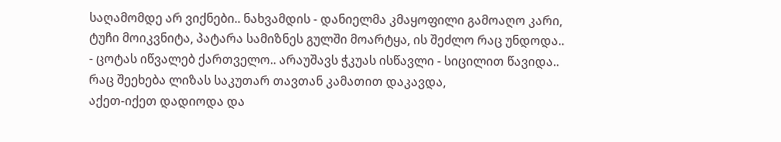საღამომდე არ ვიქნები.. ნახვამდის - დანიელმა კმაყოფილი გამოაღო კარი, ტუჩი მოიკვნიტა, პატარა სამიზნეს გულში მოარტყა, ის შეძლო რაც უნდოდა..
- ცოტას იწვალებ ქართველო.. არაუშავს ჭკუას ისწავლი - სიცილით წავიდა.. რაც შეეხება ლიზას საკუთარ თავთან კამათით დაკავდა,
აქეთ-იქეთ დადიოდა და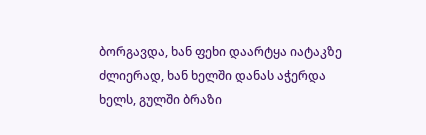ბორგავდა, ხან ფეხი დაარტყა იატაკზე ძლიერად, ხან ხელში დანას აჭერდა ხელს, გულში ბრაზი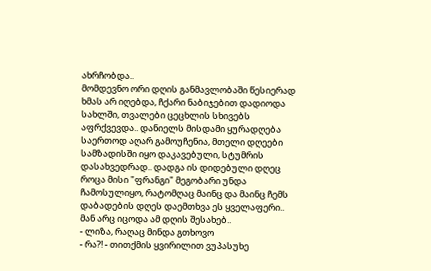ახრჩობდა..
მომდევნო ორი დღის განმავლობაში წესიერად ხმას არ იღებდა, ჩქარი ნაბიჯებით დადიოდა სახლში, თვალები ცეცხლის სხივებს აფრქვევდა.. დანიელს მისდამი ყურადღება საერთოდ აღარ გამოუჩენია, მთელი დღეები სამზადისში იყო დაკავებული, სტუმრის დასახვედრად.. დადგა ის დიდებული დღეც როცა მისი "ფრანგი" მეგობარი უნდა ჩამოსულიყო, რატომღაც მაინც და მაინც ჩემს დაბადების დღეს დაემთხვა ეს ყველაფერი.. მან არც იცოდა ამ დღის შესახებ..
- ლიზა, რაღაც მინდა გთხოვო
- რა?! - თითქმის ყვირილით ვუპასუხე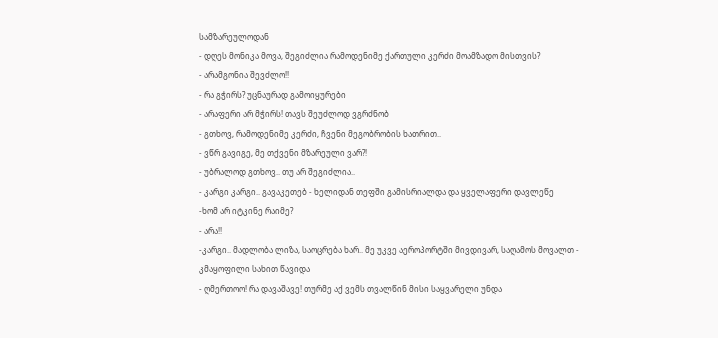სამზარეულოდან
- დღეს მონიკა მოვა, შეგიძლია რამოდენიმე ქართული კერძი მოამზადო მისთვის?
- არამგონია შევძლო!!
- რა გჭირს? უცნაურად გამოიყურები
- არაფერი არ მჭირს! თავს შეუძლოდ ვგრძნობ
- გთხოვ, რამოდენიმე კერძი, ჩვენი მეგობრობის ხათრით..
- ვწრ გავიგე, მე თქვენი მზარეული ვარ?!
- უბრალოდ გთხოვ.. თუ არ შეგიძლია..
- კარგი კარგი.. გავაკეთებ - ხელიდან თეფში გამისრიალდა და ყველაფერი დავლეწე
-ხომ არ იტკინე რაიმე?
- არა!!
-კარგი.. მადლობა ლიზა, საოცრება ხარ.. მე უკვე აეროპორტში მივდივარ, საღამოს მოვალთ - კმაყოფილი სახით წავიდა
- ღმერთოო! რა დავაშავე! თურმე აქ ვემს თვალწინ მისი საყვარელი უნდა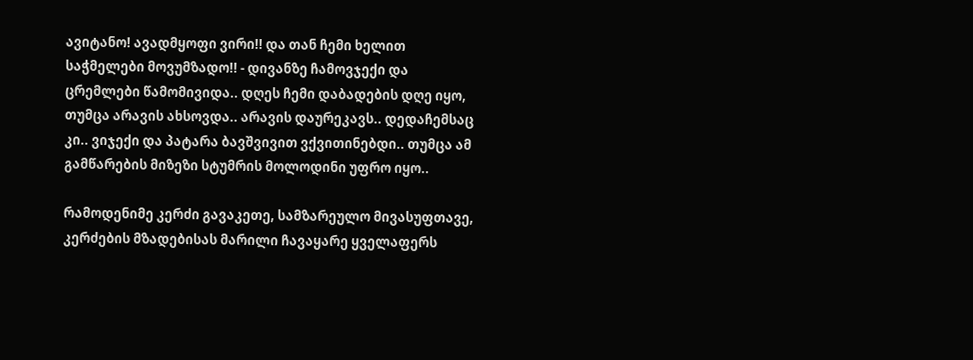ავიტანო! ავადმყოფი ვირი!! და თან ჩემი ხელით საჭმელები მოვუმზადო!! - დივანზე ჩამოვჯექი და ცრემლები წამომივიდა.. დღეს ჩემი დაბადების დღე იყო, თუმცა არავის ახსოვდა.. არავის დაურეკავს.. დედაჩემსაც კი.. ვიჯექი და პატარა ბავშვივით ვქვითინებდი.. თუმცა ამ გამწარების მიზეზი სტუმრის მოლოდინი უფრო იყო..

რამოდენიმე კერძი გავაკეთე, სამზარეულო მივასუფთავე, კერძების მზადებისას მარილი ჩავაყარე ყველაფერს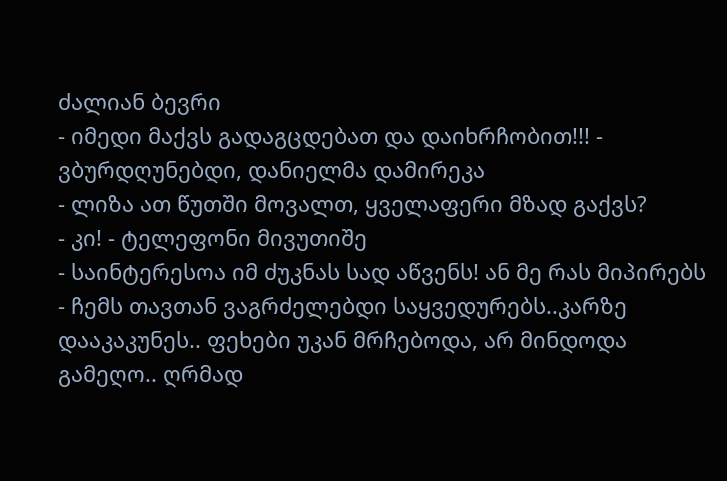ძალიან ბევრი
- იმედი მაქვს გადაგცდებათ და დაიხრჩობით!!! - ვბურდღუნებდი, დანიელმა დამირეკა
- ლიზა ათ წუთში მოვალთ, ყველაფერი მზად გაქვს?
- კი! - ტელეფონი მივუთიშე
- საინტერესოა იმ ძუკნას სად აწვენს! ან მე რას მიპირებს - ჩემს თავთან ვაგრძელებდი საყვედურებს..კარზე დააკაკუნეს.. ფეხები უკან მრჩებოდა, არ მინდოდა გამეღო.. ღრმად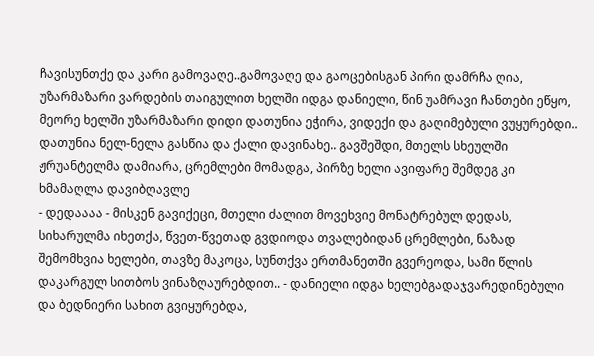ჩავისუნთქე და კარი გამოვაღე..გამოვაღე და გაოცებისგან პირი დამრჩა ღია, უზარმაზარი ვარდების თაიგულით ხელში იდგა დანიელი, წინ უამრავი ჩანთები ეწყო, მეორე ხელში უზარმაზარი დიდი დათუნია ეჭირა, ვიდექი და გაღიმებული ვუყურებდი.. დათუნია ნელ-ნელა გასწია და ქალი დავინახე.. გავშეშდი, მთელს სხეულში ჟრუანტელმა დამიარა, ცრემლები მომადგა, პირზე ხელი ავიფარე შემდეგ კი ხმამაღლა დავიბღავლე
- დედაააა - მისკენ გავიქეცი, მთელი ძალით მოვეხვიე მონატრებულ დედას, სიხარულმა იხეთქა, წვეთ-წვეთად გვდიოდა თვალებიდან ცრემლები, ნაზად შემომხვია ხელები, თავზე მაკოცა, სუნთქვა ერთმანეთში გვერეოდა, სამი წლის დაკარგულ სითბოს ვინაზღაურებდით.. - დანიელი იდგა ხელებგადაჯვარედინებული და ბედნიერი სახით გვიყურებდა,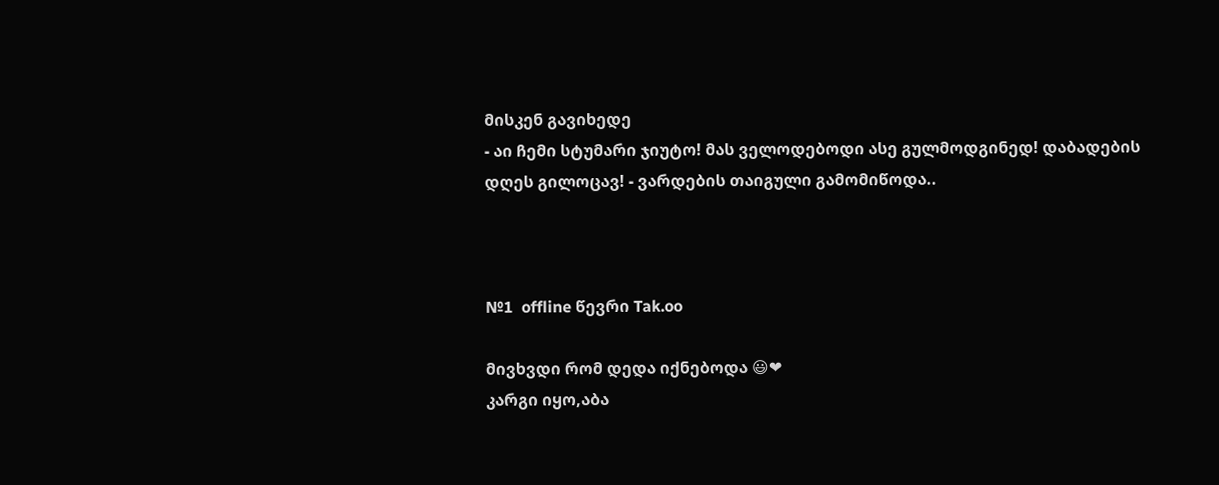მისკენ გავიხედე
- აი ჩემი სტუმარი ჯიუტო! მას ველოდებოდი ასე გულმოდგინედ! დაბადების დღეს გილოცავ! - ვარდების თაიგული გამომიწოდა..



№1  offline წევრი Tak.oo

მივხვდი რომ დედა იქნებოდა 😃❤
კარგი იყო,აბა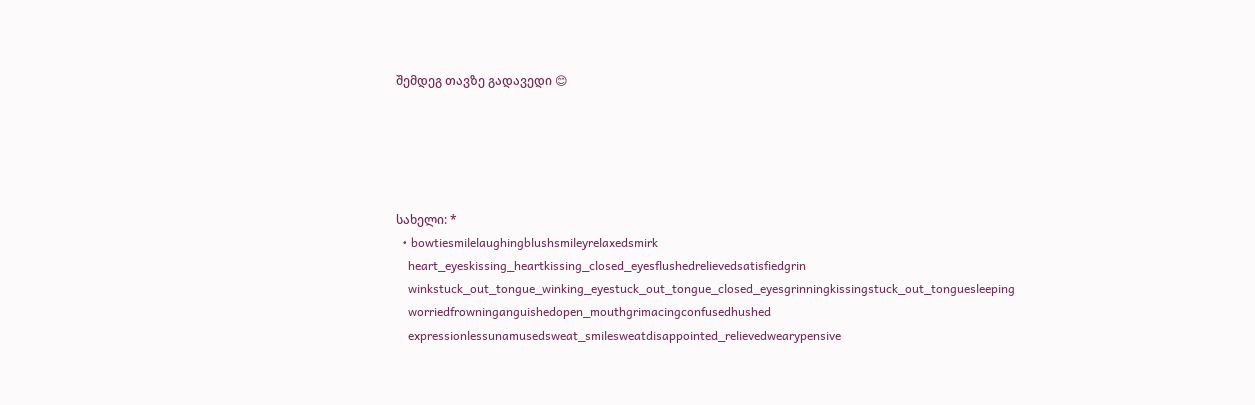შემდეგ თავზე გადავედი 😊





სახელი: *
  • bowtiesmilelaughingblushsmileyrelaxedsmirk
    heart_eyeskissing_heartkissing_closed_eyesflushedrelievedsatisfiedgrin
    winkstuck_out_tongue_winking_eyestuck_out_tongue_closed_eyesgrinningkissingstuck_out_tonguesleeping
    worriedfrowninganguishedopen_mouthgrimacingconfusedhushed
    expressionlessunamusedsweat_smilesweatdisappointed_relievedwearypensive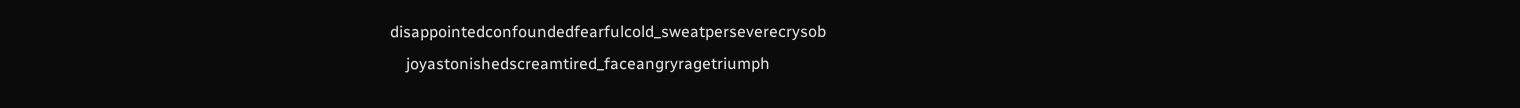disappointedconfoundedfearfulcold_sweatperseverecrysob
    joyastonishedscreamtired_faceangryragetriumph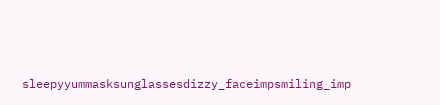sleepyyummasksunglassesdizzy_faceimpsmiling_imp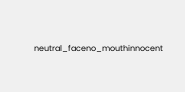neutral_faceno_mouthinnocent